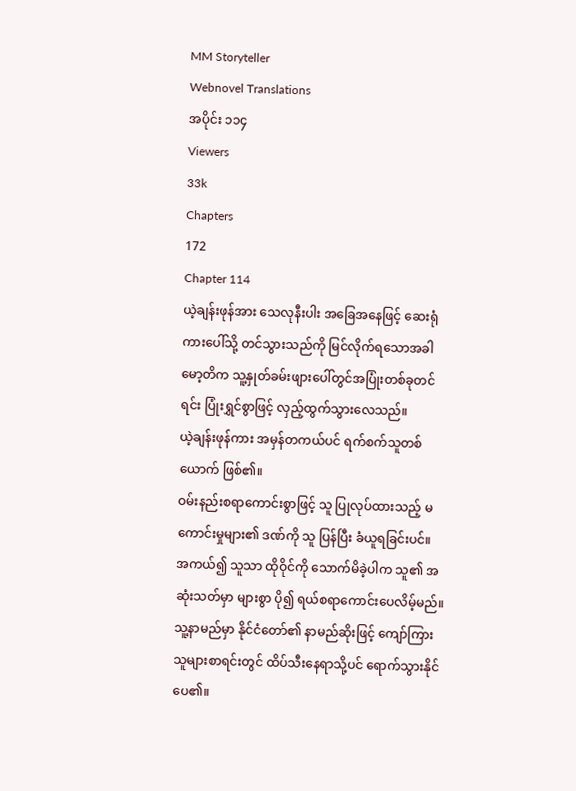MM Storyteller
Webnovel Translations
အပိုင်း ၁၁၄
Viewers
33k
Chapters
172
Chapter 114
ယဲ့ချန်းဖုန်အား သေလုနီးပါး အခြေအနေဖြင့် ဆေးရုံကားပေါ်သို့ တင်သွားသည်ကို မြင်လိုက်ရသောအခါ မော့တိက သူ့နှုတ်ခမ်းဖျားပေါ်တွင်အပြုံးတစ်ခုတင်ရင်း ပြုံးရွှင်စွာဖြင့် လှည့်ထွက်သွားလေသည်။
ယဲ့ချန်းဖုန်ကား အမှန်တကယ်ပင် ရက်စက်သူတစ်ယောက် ဖြစ်၏။
ဝမ်းနည်းစရာကောင်းစွာဖြင့် သူ ပြုလုပ်ထားသည့် မကောင်းမှုများ၏ ဒဏ်ကို သူ ပြန်ပြီး ခံယူရခြင်းပင်။
အကယ်၍ သူသာ ထိုဝိုင်ကို သောက်မိခဲ့ပါက သူ၏ အဆုံးသတ်မှာ များစွာ ပို၍ ရယ်စရာကောင်းပေလိမ့်မည်။ သူ့နာမည်မှာ နိုင်ငံတော်၏ နာမည်ဆိုးဖြင့် ကျော်ကြားသူများစာရင်းတွင် ထိပ်သီးနေရာသို့ပင် ရောက်သွားနိုင်ပေ၏။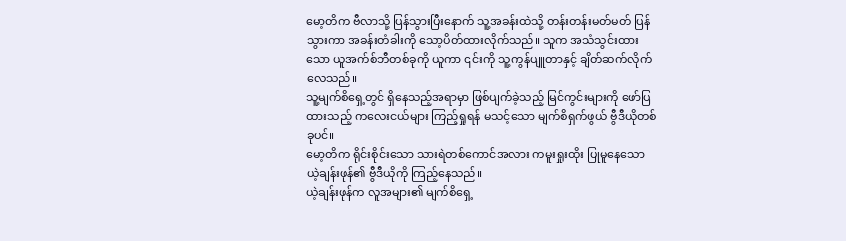မော့တိက ဗီလာသို့ ပြန်သွားပြီးနောက် သူ့အခန်းထဲသို့ တန်းတန်းမတ်မတ် ပြန်သွားကာ အခန်းတံခါးကို သော့ပိတ်ထားလိုက်သည်။ သူက အသံသွင်းထားသော ယူအက်စ်ဘီတစ်ခုကို ယူကာ ၎င်းကို သူ့ကွန်ပျူတာနှင့် ချိတ်ဆက်လိုက်လေသည်။
သူ့မျက်စိရှေ့တွင် ရှိနေသည့်အရာမှာ ဖြစ်ပျက်ခဲ့သည့် မြင်ကွင်းများကို ဖော်ပြထားသည့် ကလေးငယ်များ ကြည့်ရှုရန် မသင့်သော မျက်စိရှက်ဖွယ် ဗွီဒီယိုတစ်ခုပင်။
မော့တိက ရိုင်းစိုင်းသော သားရဲတစ်ကောင်အလား ကမူးရှုးထိုး ပြုမူနေသော ယဲ့ချန်းဖုန်၏ ဗွီဒီယိုကို ကြည့်နေသည်။
ယဲ့ချန်းဖုန်က လူအများ၏ မျက်စိရှေ့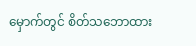မှောက်တွင် စိတ်သဘောထား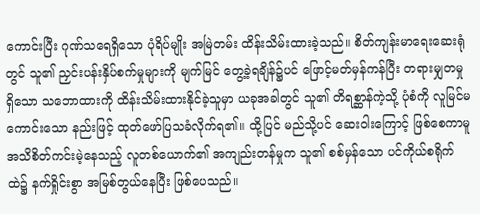ကောင်းပြီး ဂုဏ်သရေရှိသော ပုံရိပ်မျိုး အမြဲတမ်း ထိန်းသိမ်းထားခဲ့သည်။ စိတ်ကျန်းမာရေးဆေးရုံတွင် သူ၏ ညှင်းပန်းနှိပ်စက်မှုများကို မျက်မြင် တွေ့ခဲ့ရချိန်၌ပင် ဖြောင့်မတ်မှန်ကန်ပြီး တရားမျှတမှု ရှိသော သဘောထားကို ထိန်းသိမ်းထားနိုင်ခဲ့သူမှာ ယခုအခါတွင် သူ၏ တိရစ္ဆာန်ကဲ့သို့ ပုံစံကို လူမြင်မကောင်းသော နည်းဖြင့် ထုတ်ဖော်ပြသခံလိုက်ရ၏။ ထို့ပြင် မည်သို့ပင် ဆေးဝါးကြောင့် ဖြစ်စေကာမူ အသိစိတ်ကင်းမဲ့နေသည့် လူတစ်ယောက်၏ အကျည်းတန်မှုက သူ၏ စစ်မှန်သော ပင်ကိုယ်စရိုက်ထဲ၌ နက်ရှိုင်းစွာ အမြစ်တွယ်နေပြီး ဖြစ်ပေသည်။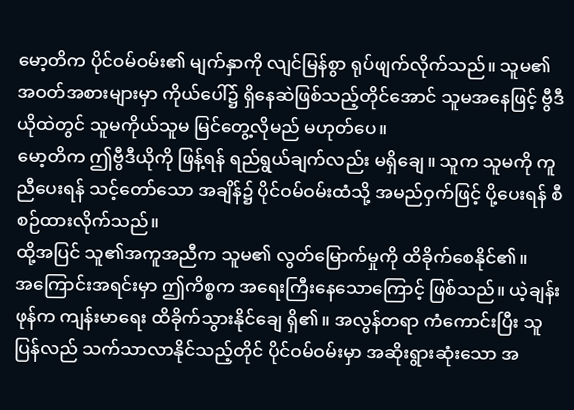မော့တိက ပိုင်ဝမ်ဝမ်း၏ မျက်နှာကို လျင်မြန်စွာ ရုပ်ဖျက်လိုက်သည်။ သူမ၏ အဝတ်အစားများမှာ ကိုယ်ပေါ်၌ ရှိနေဆဲဖြစ်သည့်တိုင်အောင် သူမအနေဖြင့် ဗွီဒီယိုထဲတွင် သူမကိုယ်သူမ မြင်တွေ့လိုမည် မဟုတ်ပေ။
မော့တိက ဤဗွီဒီယိုကို ဖြန့်ရန် ရည်ရွယ်ချက်လည်း မရှိချေ။ သူက သူမကို ကူညီပေးရန် သင့်တော်သော အချိန်၌ ပိုင်ဝမ်ဝမ်းထံသို့ အမည်ဝှက်ဖြင့် ပို့ပေးရန် စီစဉ်ထားလိုက်သည်။
ထို့အပြင် သူ၏အကူအညီက သူမ၏ လွတ်မြောက်မှုကို ထိခိုက်စေနိုင်၏။
အကြောင်းအရင်းမှာ ဤကိစ္စက အရေးကြီးနေသောကြောင့် ဖြစ်သည်။ ယဲ့ချန်းဖုန်က ကျန်းမာရေး ထိခိုက်သွားနိုင်ချေ ရှိ၏။ အလွန်တရာ ကံကောင်းပြီး သူ ပြန်လည် သက်သာလာနိုင်သည့်တိုင် ပိုင်ဝမ်ဝမ်းမှာ အဆိုးရွားဆုံးသော အ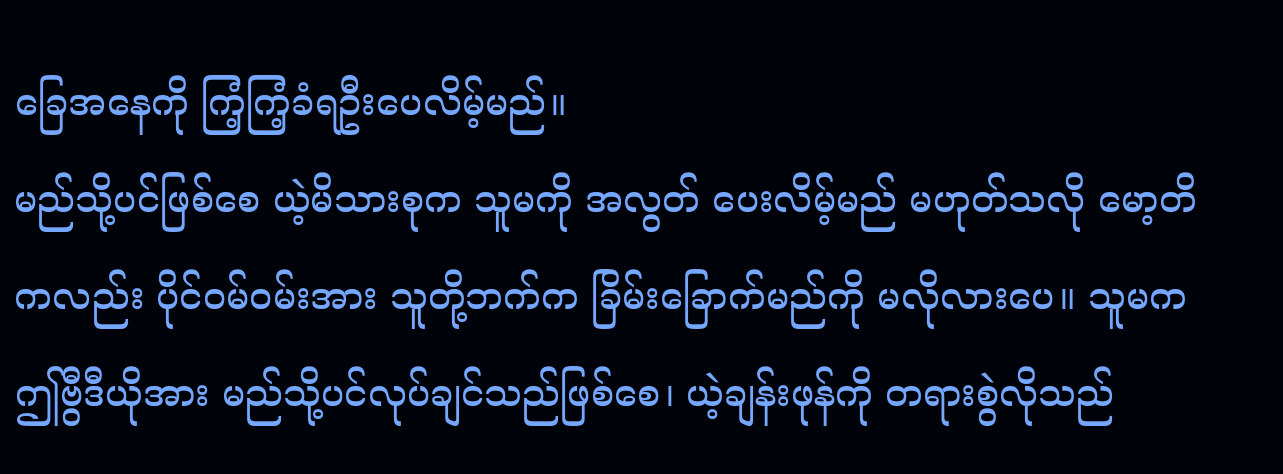ခြေအနေကို ကြံ့ကြံ့ခံရဦးပေလိမ့်မည်။
မည်သို့ပင်ဖြစ်စေ ယဲ့မိသားစုက သူမကို အလွတ် ပေးလိမ့်မည် မဟုတ်သလို မော့တိကလည်း ပိုင်ဝမ်ဝမ်းအား သူတို့ဘက်က ခြိမ်းခြောက်မည်ကို မလိုလားပေ။ သူမက ဤဗွီဒီယိုအား မည်သို့ပင်လုပ်ချင်သည်ဖြစ်စေ၊ ယဲ့ချန်းဖုန်ကို တရားစွဲလိုသည်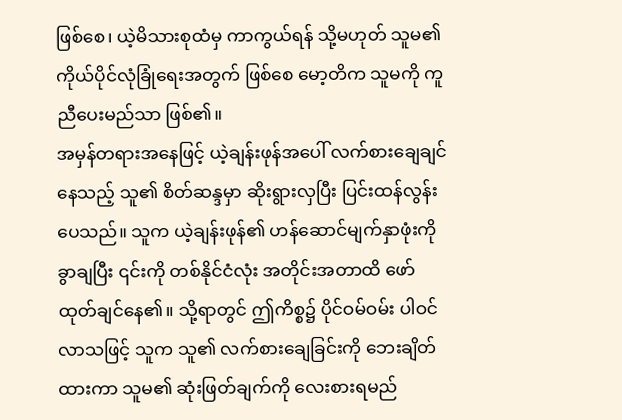ဖြစ်စေ၊ ယဲ့မိသားစုထံမှ ကာကွယ်ရန် သို့မဟုတ် သူမ၏ ကိုယ်ပိုင်လုံခြုံရေးအတွက် ဖြစ်စေ မော့တိက သူမကို ကူညီပေးမည်သာ ဖြစ်၏။
အမှန်တရားအနေဖြင့် ယဲ့ချန်းဖုန်အပေါ် လက်စားချေချင်နေသည့် သူ၏ စိတ်ဆန္ဒမှာ ဆိုးရွားလှပြီး ပြင်းထန်လွန်းပေသည်။ သူက ယဲ့ချန်းဖုန်၏ ဟန်ဆောင်မျက်နှာဖုံးကို ခွာချပြီး ၎င်းကို တစ်နိုင်ငံလုံး အတိုင်းအတာထိ ဖော်ထုတ်ချင်နေ၏။ သို့ရာတွင် ဤကိစ္စ၌ ပိုင်ဝမ်ဝမ်း ပါဝင်လာသဖြင့် သူက သူ၏ လက်စားချေခြင်းကို ဘေးချိတ်ထားကာ သူမ၏ ဆုံးဖြတ်ချက်ကို လေးစားရမည်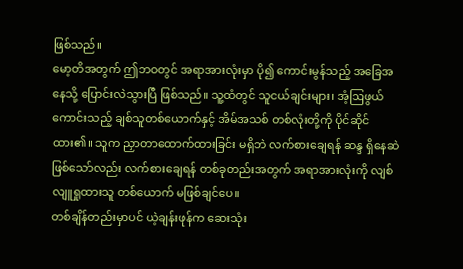ဖြစ်သည်။
မော့တိအတွက် ဤဘဝတွင် အရာအားလုံးမှာ ပို၍ ကောင်းမွန်သည့် အခြေအနေသို့ ပြောင်းလဲသွားပြီ ဖြစ်သည်။ သူ့ထံတွင် သူငယ်ချင်းများ၊ အံ့ဩဖွယ်ကောင်းသည့် ချစ်သူတစ်ယောက်နှင့် အိမ်အသစ် တစ်လုံးတို့ကို ပိုင်ဆိုင်ထား၏။ သူက ညှာတာထောက်ထားခြင်း မရှိဘဲ လက်စားချေရန် ဆန္ဒ ရှိနေဆဲ ဖြစ်သော်လည်း လက်စားချေရန် တစ်ခုတည်းအတွက် အရာအားလုံးကို လျစ်လျူရှုထားသူ တစ်ယောက် မဖြစ်ချင်ပေ။
တစ်ချိန်တည်းမှာပင် ယဲ့ချန်းဖုန်က ဆေးသုံး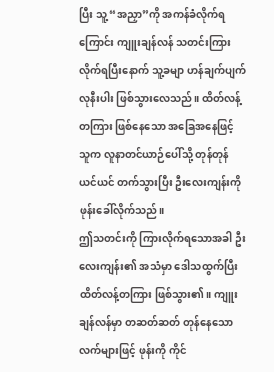ပြီး သူ့ “အညှာ”ကို အကန်ခံလိုက်ရကြောင်း ကျူးချန်လန် သတင်းကြားလိုက်ရပြီးနောက် သူ့ခမျာ ဟန်ချက်ပျက်လုနီးပါး ဖြစ်သွားလေသည်။ ထိတ်လန့်တကြား ဖြစ်နေသော အခြေအနေဖြင့် သူက လူနာတင်ယာဉ်ပေါ်သို့ တုန်တုန်ယင်ယင် တက်သွားပြီး ဦးလေးကျန်းကို ဖုန်းခေါ်လိုက်သည်။
ဤသတင်းကို ကြားလိုက်ရသောအခါ ဦးလေးကျန်း၏ အသံမှာ ဒေါသထွက်ပြီး ထိတ်လန့်တကြား ဖြစ်သွား၏။ ကျူးချန်လန်မှာ တဆတ်ဆတ် တုန်နေသော လက်များဖြင့် ဖုန်းကို ကိုင်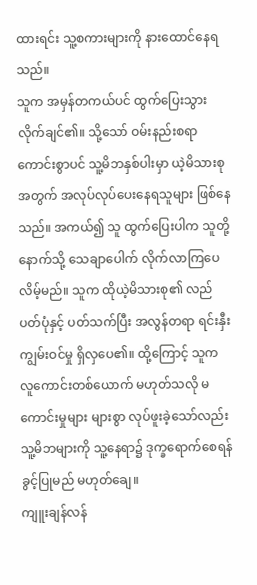ထားရင်း သူ့စကားများကို နားထောင်နေရသည်။
သူက အမှန်တကယ်ပင် ထွက်ပြေးသွားလိုက်ချင်၏။ သို့သော် ဝမ်းနည်းစရာကောင်းစွာပင် သူ့မိဘနှစ်ပါးမှာ ယဲ့မိသားစုအတွက် အလုပ်လုပ်ပေးနေရသူများ ဖြစ်နေသည်။ အကယ်၍ သူ ထွက်ပြေးပါက သူတို့နောက်သို့ သေချာပေါက် လိုက်လာကြပေလိမ့်မည်။ သူက ထိုယဲ့မိသားစု၏ လည်ပတ်ပုံနှင့် ပတ်သက်ပြီး အလွန်တရာ ရင်းနှီးကျွမ်းဝင်မှု ရှိလှပေ၏။ ထို့ကြောင့် သူက လူကောင်းတစ်ယောက် မဟုတ်သလို မကောင်းမှုများ များစွာ လုပ်ဖူးခဲ့သော်လည်း သူ့မိဘများကို သူ့နေရာ၌ ဒုက္ခရောက်စေရန် ခွင့်ပြုမည် မဟုတ်ချေ။
ကျူးချန်လန်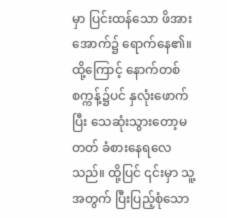မှာ ပြင်းထန်သော ဖိအားအောက်၌ ရောက်နေ၏။ ထို့ကြောင့် နောက်တစ်စက္ကန့်၌ပင် နှလုံးဖောက်ပြီး သေဆုံးသွားတော့မတတ် ခံစားနေရလေသည်။ ထို့ပြင် ၎င်းမှာ သူ့အတွက် ပြီးပြည့်စုံသော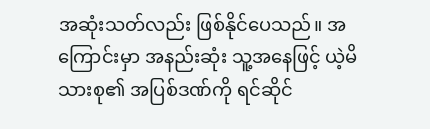အဆုံးသတ်လည်း ဖြစ်နိုင်ပေသည်။ အကြောင်းမှာ အနည်းဆုံး သူ့အနေဖြင့် ယဲ့မိသားစု၏ အပြစ်ဒဏ်ကို ရင်ဆိုင်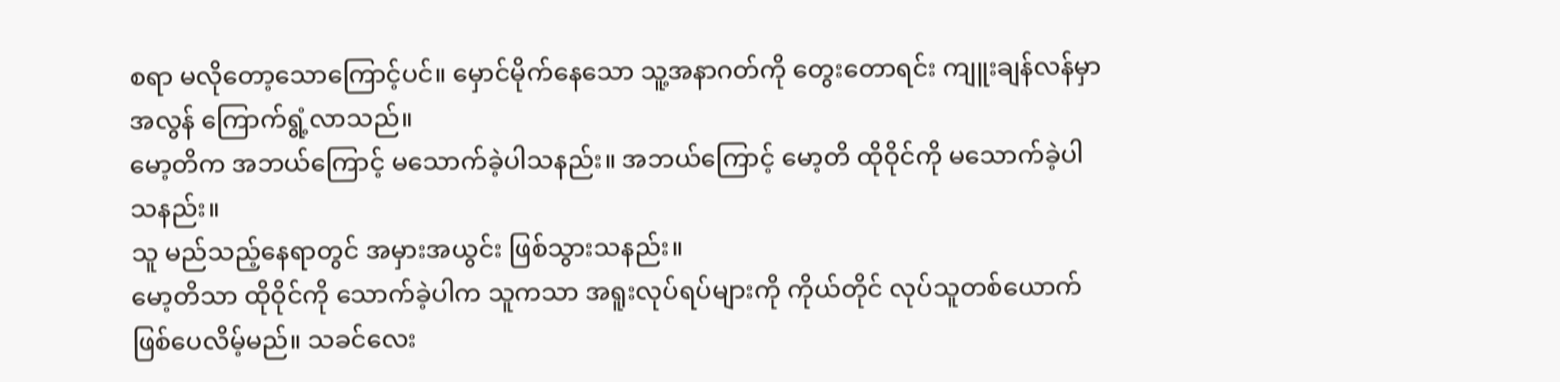စရာ မလိုတော့သောကြောင့်ပင်။ မှောင်မိုက်နေသော သူ့အနာဂတ်ကို တွေးတောရင်း ကျူးချန်လန်မှာ အလွန် ကြောက်ရွံ့လာသည်။
မော့တိက အဘယ်ကြောင့် မသောက်ခဲ့ပါသနည်း။ အဘယ်ကြောင့် မော့တိ ထိုဝိုင်ကို မသောက်ခဲ့ပါသနည်း။
သူ မည်သည့်နေရာတွင် အမှားအယွင်း ဖြစ်သွားသနည်း။
မော့တိသာ ထိုဝိုင်ကို သောက်ခဲ့ပါက သူကသာ အရူးလုပ်ရပ်များကို ကိုယ်တိုင် လုပ်သူတစ်ယောက် ဖြစ်ပေလိမ့်မည်။ သခင်လေး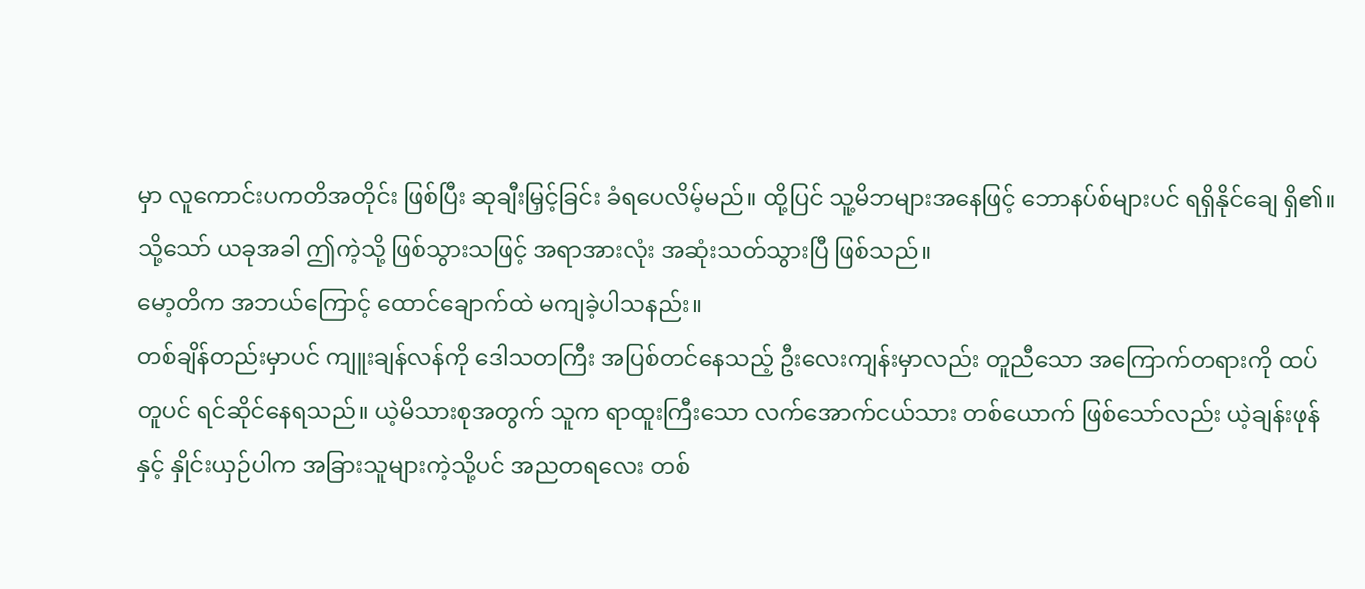မှာ လူကောင်းပကတိအတိုင်း ဖြစ်ပြီး ဆုချီးမြှင့်ခြင်း ခံရပေလိမ့်မည်။ ထို့ပြင် သူ့မိဘများအနေဖြင့် ဘောနပ်စ်များပင် ရရှိနိုင်ချေ ရှိ၏။ သို့သော် ယခုအခါ ဤကဲ့သို့ ဖြစ်သွားသဖြင့် အရာအားလုံး အဆုံးသတ်သွားပြီ ဖြစ်သည်။
မော့တိက အဘယ်ကြောင့် ထောင်ချောက်ထဲ မကျခဲ့ပါသနည်း။
တစ်ချိန်တည်းမှာပင် ကျူးချန်လန်ကို ဒေါသတကြီး အပြစ်တင်နေသည့် ဦးလေးကျန်းမှာလည်း တူညီသော အကြောက်တရားကို ထပ်တူပင် ရင်ဆိုင်နေရသည်။ ယဲ့မိသားစုအတွက် သူက ရာထူးကြီးသော လက်အောက်ငယ်သား တစ်ယောက် ဖြစ်သော်လည်း ယဲ့ချန်းဖုန်နှင့် နှိုင်းယှဉ်ပါက အခြားသူများကဲ့သို့ပင် အညတရလေး တစ်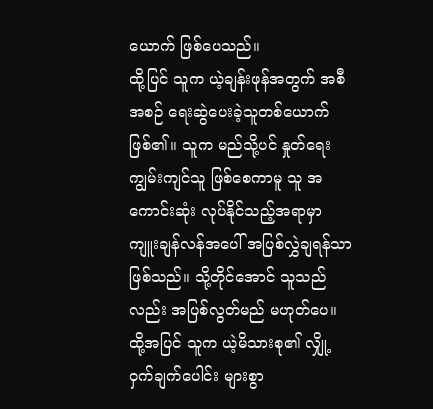ယောက် ဖြစ်ပေသည်။
ထို့ပြင် သူက ယဲ့ချန်းဖုန်အတွက် အစီအစဉ် ရေးဆွဲပေးခဲ့သူတစ်ယောက် ဖြစ်၏။ သူက မည်သို့ပင် နှုတ်ရေး ကျွမ်းကျင်သူ ဖြစ်စေကာမူ သူ အကောင်းဆုံး လုပ်နိုင်သည့်အရာမှာ ကျူးချန်လန်အပေါ် အပြစ်လွှဲချရန်သာ ဖြစ်သည်။ သို့တိုင်အောင် သူသည်လည်း အပြစ်လွတ်မည် မဟုတ်ပေ။ ထို့အပြင် သူက ယဲ့မိသားစု၏ လျှို့ဝှက်ချက်ပေါင်း များစွာ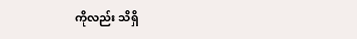ကိုလည်း သိရှိ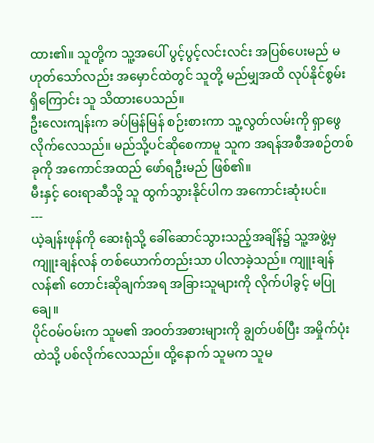ထား၏။ သူတို့က သူ့အပေါ် ပွင့်ပွင့်လင်းလင်း အပြစ်ပေးမည် မဟုတ်သော်လည်း အမှောင်ထဲတွင် သူတို့ မည်မျှအထိ လုပ်နိုင်စွမ်း ရှိကြောင်း သူ သိထားပေသည်။
ဦးလေးကျန်းက ခပ်မြန်မြန် စဉ်းစားကာ သူ့လွတ်လမ်းကို ရှာဖွေလိုက်လေသည်။ မည်သို့ပင်ဆိုစေကာမူ သူက အရန်အစီအစဉ်တစ်ခုကို အကောင်အထည် ဖော်ရဦးမည် ဖြစ်၏။
မီးနှင့် ဝေးရာဆီသို့ သူ ထွက်သွားနိုင်ပါက အကောင်းဆုံးပင်။
---
ယဲ့ချန်းဖုန်ကို ဆေးရုံသို့ ခေါ်ဆောင်သွားသည့်အချိန်၌ သူ့အဖွဲ့မှ ကျူးချန်လန် တစ်ယောက်တည်းသာ ပါလာခဲ့သည်။ ကျူးချန်လန်၏ တောင်းဆိုချက်အရ အခြားသူများကို လိုက်ပါခွင့် မပြုချေ။
ပိုင်ဝမ်ဝမ်းက သူမ၏ အဝတ်အစားများကို ချွတ်ပစ်ပြီး အမှိုက်ပုံးထဲသို့ ပစ်လိုက်လေသည်။ ထို့နောက် သူမက သူမ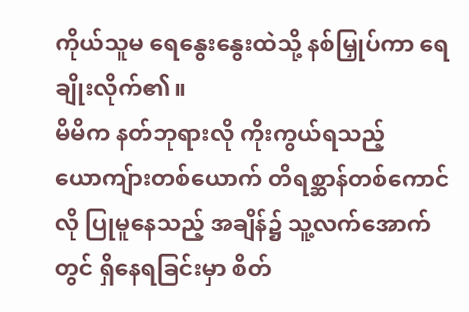ကိုယ်သူမ ရေနွေးနွေးထဲသို့ နစ်မြှုပ်ကာ ရေချိုးလိုက်၏။
မိမိက နတ်ဘုရားလို ကိုးကွယ်ရသည့် ယောကျ်ားတစ်ယောက် တိရစ္ဆာန်တစ်ကောင်လို ပြုမူနေသည့် အချိန်၌ သူ့လက်အောက်တွင် ရှိနေရခြင်းမှာ စိတ်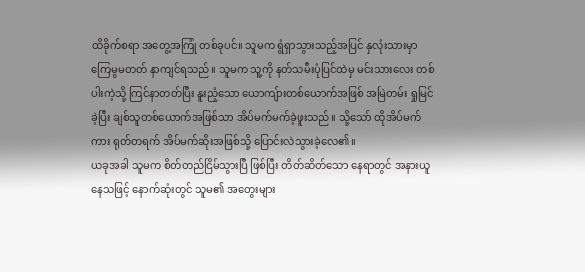ထိခိုက်စရာ အတွေ့အကြုံ တစ်ခုပင်။ သူမက ရွံရှာသွားသည့်အပြင် နှလုံးသားမှာ ကြေမွမတတ် နာကျင်ရသည်။ သူမက သူ့ကို နတ်သမီးပုံပြင်ထဲမှ မင်းသားလေး တစ်ပါးကဲ့သို့ ကြင်နာတတ်ပြီး နူးညံ့သော ယောကျ်ားတစ်ယောက်အဖြစ် အမြဲတမ်း ရှုမြင်ခဲ့ပြီး ချစ်သူတစ်ယောက်အဖြစ်သာ အိပ်မက်မက်ခဲ့ဖူးသည်။ သို့သော် ထိုအိပ်မက်ကား ရုတ်တရက် အိပ်မက်ဆိုးအဖြစ်သို့ ပြောင်းလဲသွားခဲ့လေ၏။
ယခုအခါ သူမက စိတ်တည်ငြိမ်သွားပြီ ဖြစ်ပြီး တိတ်ဆိတ်သော နေရာတွင် အနားယူနေသဖြင့် နောက်ဆုံးတွင် သူမ၏ အတွေးများ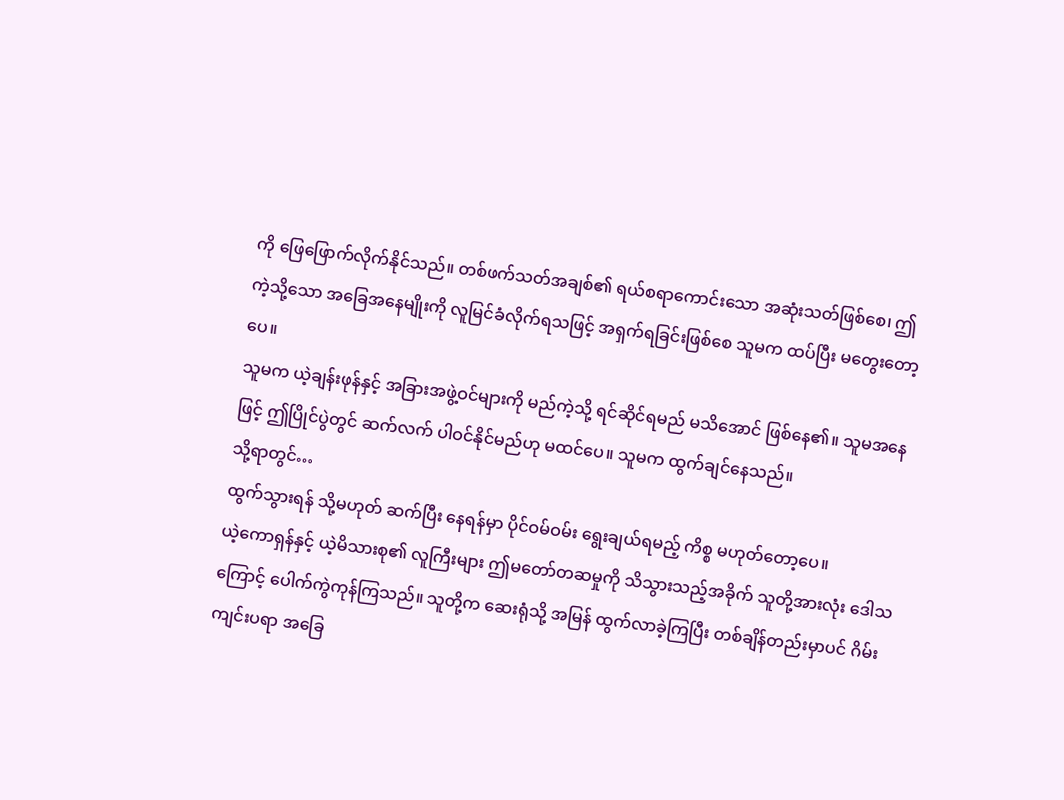ကို ဖြေဖြောက်လိုက်နိုင်သည်။ တစ်ဖက်သတ်အချစ်၏ ရယ်စရာကောင်းသော အဆုံးသတ်ဖြစ်စေ၊ ဤကဲ့သို့သော အခြေအနေမျိုးကို လူမြင်ခံလိုက်ရသဖြင့် အရှက်ရခြင်းဖြစ်စေ သူမက ထပ်ပြီး မတွေးတော့ပေ။
သူမက ယဲ့ချန်းဖုန်နှင့် အခြားအဖွဲ့ဝင်များကို မည်ကဲ့သို့ ရင်ဆိုင်ရမည် မသိအောင် ဖြစ်နေ၏။ သူမအနေဖြင့် ဤပြိုင်ပွဲတွင် ဆက်လက် ပါဝင်နိုင်မည်ဟု မထင်ပေ။ သူမက ထွက်ချင်နေသည်။
သို့ရာတွင်…
ထွက်သွားရန် သို့မဟုတ် ဆက်ပြီး နေရန်မှာ ပိုင်ဝမ်ဝမ်း ရွေးချယ်ရမည့် ကိစ္စ မဟုတ်တော့ပေ။
ယဲ့ကောရှန်နှင့် ယဲ့မိသားစု၏ လူကြီးများ ဤမတော်တဆမှုကို သိသွားသည့်အခိုက် သူတို့အားလုံး ဒေါသကြောင့် ပေါက်ကွဲကုန်ကြသည်။ သူတို့က ဆေးရုံသို့ အမြန် ထွက်လာခဲ့ကြပြီး တစ်ချိန်တည်းမှာပင် ဂိမ်းကျင်းပရာ အခြေ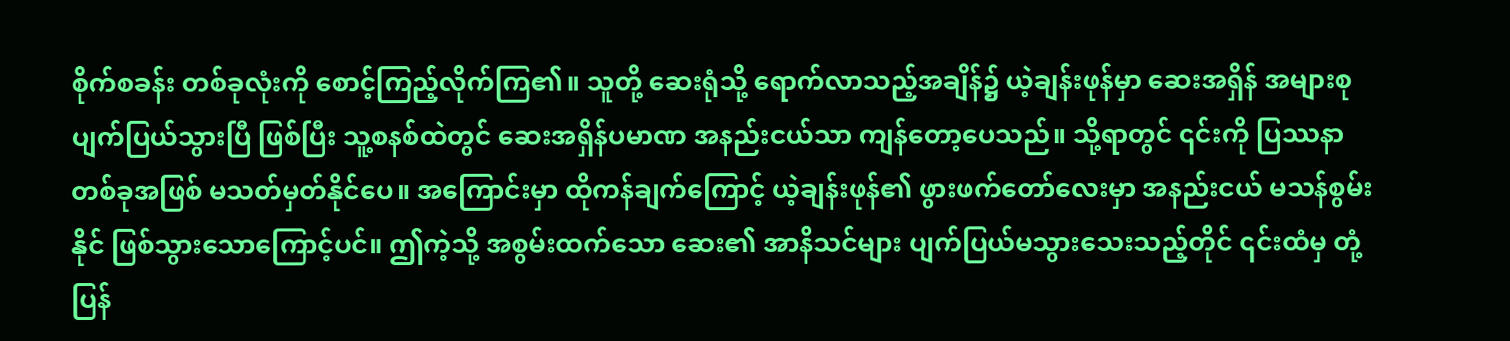စိုက်စခန်း တစ်ခုလုံးကို စောင့်ကြည့်လိုက်ကြ၏။ သူတို့ ဆေးရုံသို့ ရောက်လာသည့်အချိန်၌ ယဲ့ချန်းဖုန်မှာ ဆေးအရှိန် အများစု ပျက်ပြယ်သွားပြီ ဖြစ်ပြီး သူ့စနစ်ထဲတွင် ဆေးအရှိန်ပမာဏ အနည်းငယ်သာ ကျန်တော့ပေသည်။ သို့ရာတွင် ၎င်းကို ပြဿနာတစ်ခုအဖြစ် မသတ်မှတ်နိုင်ပေ။ အကြောင်းမှာ ထိုကန်ချက်ကြောင့် ယဲ့ချန်းဖုန်၏ ဖွားဖက်တော်လေးမှာ အနည်းငယ် မသန်စွမ်းနိုင် ဖြစ်သွားသောကြောင့်ပင်။ ဤကဲ့သို့ အစွမ်းထက်သော ဆေး၏ အာနိသင်များ ပျက်ပြယ်မသွားသေးသည့်တိုင် ၎င်းထံမှ တုံ့ပြန်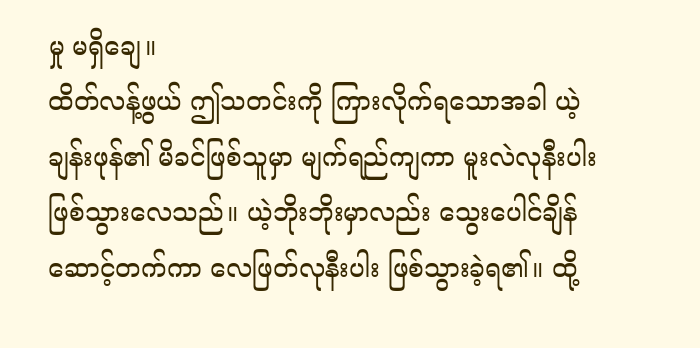မှု မရှိချေ။
ထိတ်လန့်ဖွယ် ဤသတင်းကို ကြားလိုက်ရသောအခါ ယဲ့ချန်းဖုန်၏ မိခင်ဖြစ်သူမှာ မျက်ရည်ကျကာ မူးလဲလုနီးပါး ဖြစ်သွားလေသည်။ ယဲ့ဘိုးဘိုးမှာလည်း သွေးပေါင်ချိန် ဆောင့်တက်ကာ လေဖြတ်လုနီးပါး ဖြစ်သွားခဲ့ရ၏။ ထို့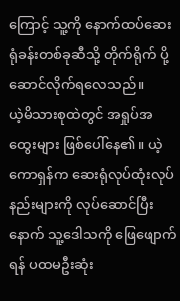ကြောင့် သူ့ကို နောက်ထပ်ဆေးရုံခန်းတစ်ခုဆီသို့ တိုက်ရိုက် ပို့ဆောင်လိုက်ရလေသည်။
ယဲ့မိသားစုထဲတွင် အရှုပ်အထွေးများ ဖြစ်ပေါ်နေ၏။ ယဲ့ကောရှန်က ဆေးရုံလုပ်ထုံးလုပ်နည်းများကို လုပ်ဆောင်ပြီးနောက် သူ့ဒေါသကို ဖြေဖျောက်ရန် ပထမဦးဆုံး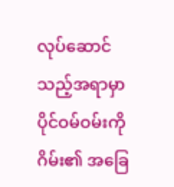လုပ်ဆောင်သည့်အရာမှာ ပိုင်ဝမ်ဝမ်းကို ဂိမ်း၏ အခြေ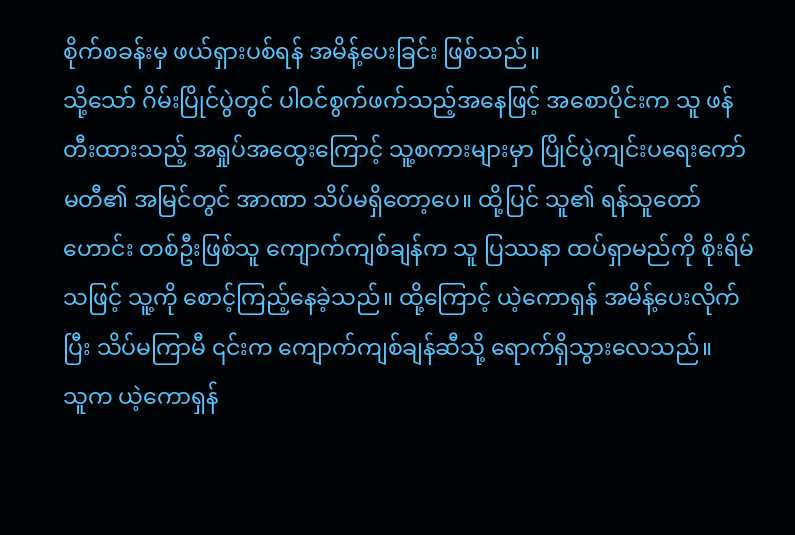စိုက်စခန်းမှ ဖယ်ရှားပစ်ရန် အမိန့်ပေးခြင်း ဖြစ်သည်။
သို့သော် ဂိမ်းပြိုင်ပွဲတွင် ပါဝင်စွက်ဖက်သည့်အနေဖြင့် အစောပိုင်းက သူ ဖန်တီးထားသည့် အရှုပ်အထွေးကြောင့် သူ့စကားများမှာ ပြိုင်ပွဲကျင်းပရေးကော်မတီ၏ အမြင်တွင် အာဏာ သိပ်မရှိတော့ပေ။ ထို့ပြင် သူ၏ ရန်သူတော်ဟောင်း တစ်ဦးဖြစ်သူ ကျောက်ကျစ်ချန်က သူ ပြဿနာ ထပ်ရှာမည်ကို စိုးရိမ်သဖြင့် သူ့ကို စောင့်ကြည့်နေခဲ့သည်။ ထို့ကြောင့် ယဲ့ကောရှန် အမိန့်ပေးလိုက်ပြီး သိပ်မကြာမီ ၎င်းက ကျောက်ကျစ်ချန်ဆီသို့ ရောက်ရှိသွားလေသည်။
သူက ယဲ့ကောရှန်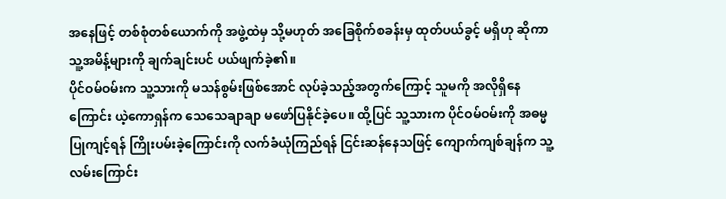အနေဖြင့် တစ်စုံတစ်ယောက်ကို အဖွဲ့ထဲမှ သို့မဟုတ် အခြေစိုက်စခန်းမှ ထုတ်ပယ်ခွင့် မရှိဟု ဆိုကာ သူ့အမိန့်များကို ချက်ချင်းပင် ပယ်ဖျက်ခဲ့၏။
ပိုင်ဝမ်ဝမ်းက သူ့သားကို မသန်စွမ်းဖြစ်အောင် လုပ်ခဲ့သည့်အတွက်ကြောင့် သူမကို အလိုရှိနေကြောင်း ယဲ့ကောရှန်က သေသေချာချာ မဖော်ပြနိုင်ခဲ့ပေ။ ထို့ပြင် သူ့သားက ပိုင်ဝမ်ဝမ်းကို အဓမ္မပြုကျင့်ရန် ကြိုးပမ်းခဲ့ကြောင်းကို လက်ခံယုံကြည်ရန် ငြင်းဆန်နေသဖြင့် ကျောက်ကျစ်ချန်က သူ့လမ်းကြောင်း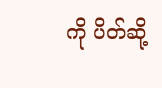ကို ပိတ်ဆို့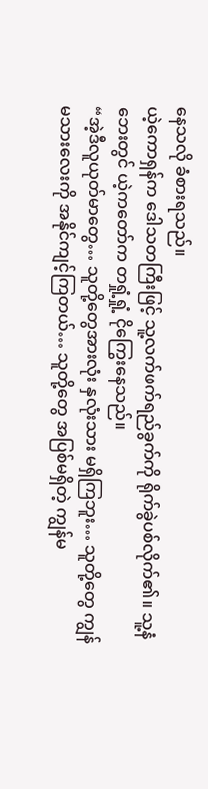နေသလို ခံစားရသည်။
ယဲ့ကောရှန်က ဒေါသတကြီးဖြင့် သူ့လက်ဖက်ရည်ခွက်ကို ရိုက်ခွဲပစ်လိုက်၏။ သူ့နံဘေးတွင် ယဲ့ကတော်က တရှုံ့ရှုံ့ ငိုကြွေးနေသည်။
“အဲ့ဒီလူယုတ်မာတွေ… သူတို့တွေအားလုံး နှလုံးသား မရှိကြဘူး… သူတို့တွေ ကျွန်မသားလေးကို အနိုင်ကျင့်ကြတယ်… သူတို့တွေ အပြစ်မရှိတဲ့ ကျွန်မ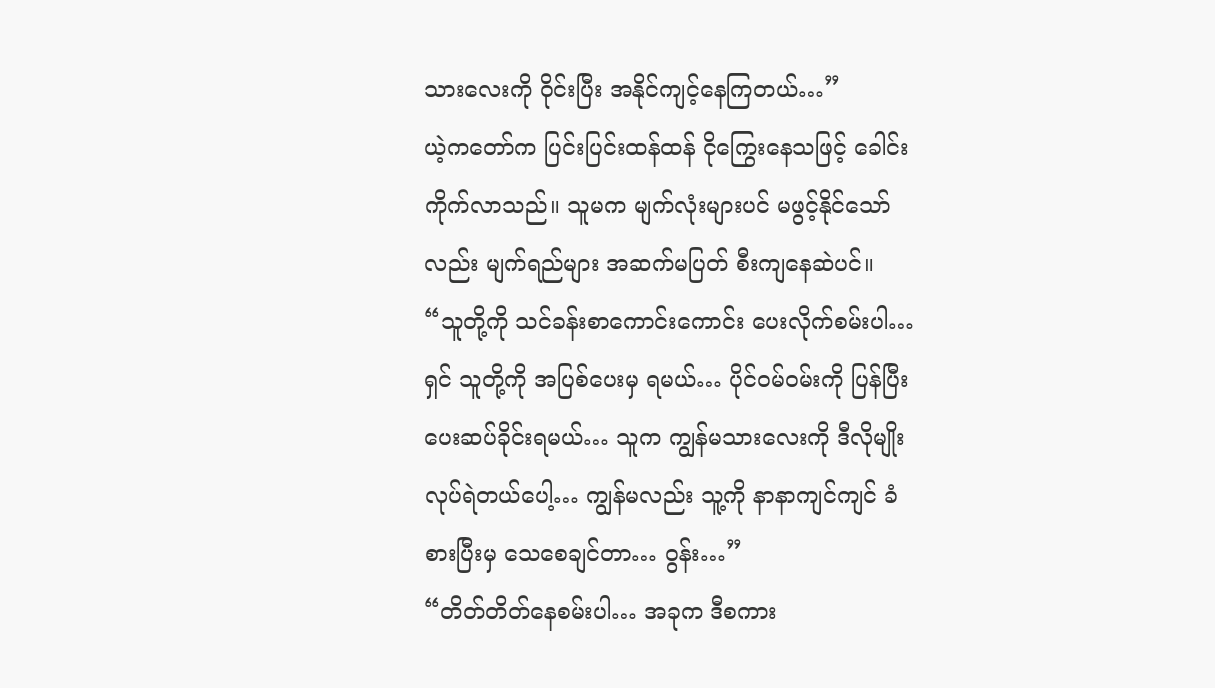သားလေးကို ဝိုင်းပြီး အနိုင်ကျင့်နေကြတယ်…”
ယဲ့ကတော်က ပြင်းပြင်းထန်ထန် ငိုကြွေးနေသဖြင့် ခေါင်းကိုက်လာသည်။ သူမက မျက်လုံးများပင် မဖွင့်နိုင်သော်လည်း မျက်ရည်များ အဆက်မပြတ် စီးကျနေဆဲပင်။
“သူတို့ကို သင်ခန်းစာကောင်းကောင်း ပေးလိုက်စမ်းပါ… ရှင် သူတို့ကို အပြစ်ပေးမှ ရမယ်… ပိုင်ဝမ်ဝမ်းကို ပြန်ပြီး ပေးဆပ်ခိုင်းရမယ်… သူက ကျွန်မသားလေးကို ဒီလိုမျိုး လုပ်ရဲတယ်ပေါ့… ကျွန်မလည်း သူ့ကို နာနာကျင်ကျင် ခံစားပြီးမှ သေစေချင်တာ… ဝွန်း…”
“တိတ်တိတ်နေစမ်းပါ… အခုက ဒီစကား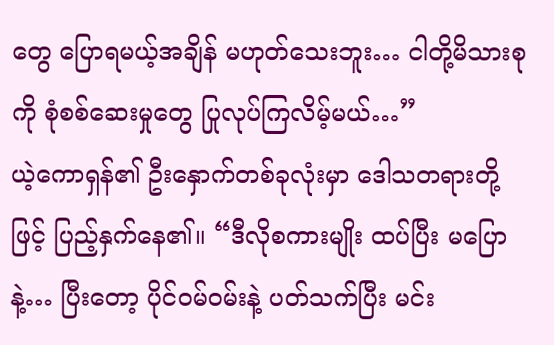တွေ ပြောရမယ့်အချိန် မဟုတ်သေးဘူး… ငါတို့မိသားစုကို စုံစစ်ဆေးမှုတွေ ပြုလုပ်ကြလိမ့်မယ်…”
ယဲ့ကောရှန်၏ ဦးနှောက်တစ်ခုလုံးမှာ ဒေါသတရားတို့ဖြင့် ပြည့်နှက်နေ၏။ “ဒီလိုစကားမျိုး ထပ်ပြီး မပြောနဲ့… ပြီးတော့ ပိုင်ဝမ်ဝမ်းနဲ့ ပတ်သက်ပြီး မင်း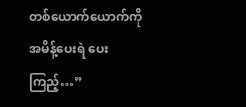တစ်ယောက်ယောက်ကို အမိန့်ပေးရဲ ပေးကြည့်…”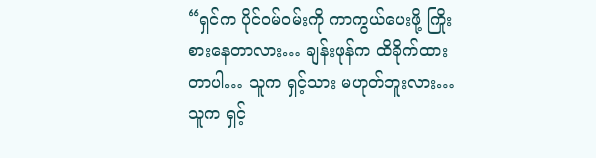“ရှင်က ပိုင်ဝမ်ဝမ်းကို ကာကွယ်ပေးဖို့ ကြိုးစားနေတာလား… ချန်းဖုန်က ထိခိုက်ထားတာပါ… သူက ရှင့်သား မဟုတ်ဘူးလား… သူက ရှင့်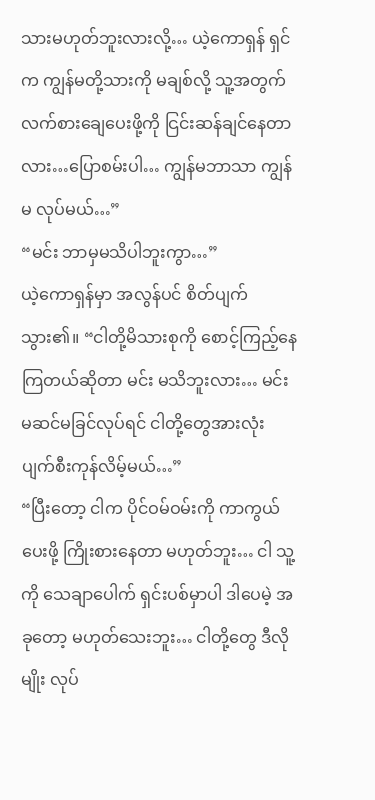သားမဟုတ်ဘူးလားလို့… ယဲ့ကောရှန် ရှင်က ကျွန်မတို့သားကို မချစ်လို့ သူ့အတွက် လက်စားချေပေးဖို့ကို ငြင်းဆန်ချင်နေတာလား…ပြောစမ်းပါ… ကျွန်မဘာသာ ကျွန်မ လုပ်မယ်…”
“မင်း ဘာမှမသိပါဘူးကွာ…”
ယဲ့ကောရှန်မှာ အလွန်ပင် စိတ်ပျက်သွား၏။ “ငါတို့မိသားစုကို စောင့်ကြည့်နေကြတယ်ဆိုတာ မင်း မသိဘူးလား… မင်း မဆင်မခြင်လုပ်ရင် ငါတို့တွေအားလုံး ပျက်စီးကုန်လိမ့်မယ်…”
“ပြီးတော့ ငါက ပိုင်ဝမ်ဝမ်းကို ကာကွယ်ပေးဖို့ ကြိုးစားနေတာ မဟုတ်ဘူး… ငါ သူ့ကို သေချာပေါက် ရှင်းပစ်မှာပါ ဒါပေမဲ့ အခုတော့ မဟုတ်သေးဘူး… ငါတို့တွေ ဒီလိုမျိုး လုပ်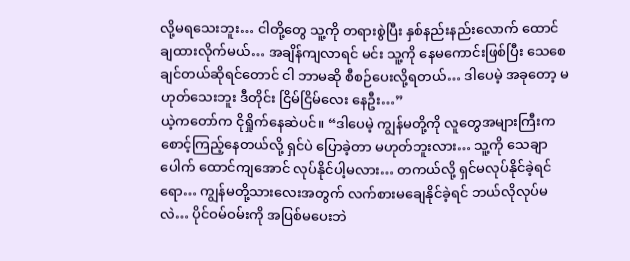လို့မရသေးဘူး… ငါတို့တွေ သူ့ကို တရားစွဲပြီး နှစ်နည်းနည်းလောက် ထောင်ချထားလိုက်မယ်… အချိန်ကျလာရင် မင်း သူ့ကို နေမကောင်းဖြစ်ပြီး သေစေချင်တယ်ဆိုရင်တောင် ငါ ဘာမဆို စီစဉ်ပေးလို့ရတယ်… ဒါပေမဲ့ အခုတော့ မဟုတ်သေးဘူး ဒီတိုင်း ငြိမ်ငြိမ်လေး နေဦး…”
ယဲ့ကတော်က ငိုရှိုက်နေဆဲပင်။ “ဒါပေမဲ့ ကျွန်မတို့ကို လူတွေအများကြီးက စောင့်ကြည့်နေတယ်လို့ ရှင်ပဲ ပြောခဲ့တာ မဟုတ်ဘူးလား… သူ့ကို သေချာပေါက် ထောင်ကျအောင် လုပ်နိုင်ပါ့မလား… တကယ်လို့ ရှင်မလုပ်နိုင်ခဲ့ရင်ရော… ကျွန်မတို့သားလေးအတွက် လက်စားမချေနိုင်ခဲ့ရင် ဘယ်လိုလုပ်မလဲ… ပိုင်ဝမ်ဝမ်းကို အပြစ်မပေးဘဲ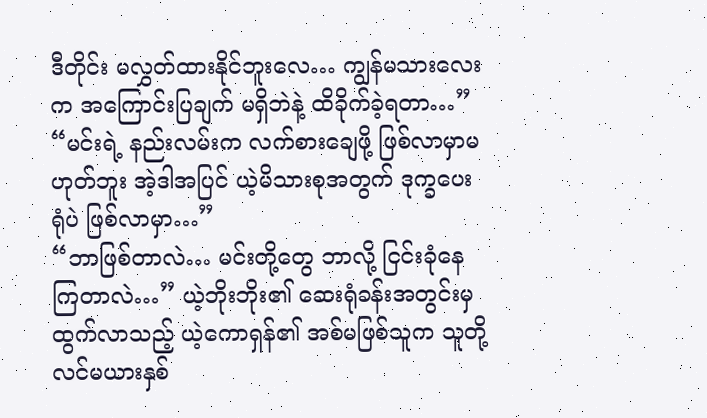ဒီတိုင်း မလွှတ်ထားနိုင်ဘူးလေ… ကျွန်မသားလေးက အကြောင်းပြချက် မရှိဘဲနဲ့ ထိခိုက်ခဲ့ရတာ…”
“မင်းရဲ့ နည်းလမ်းက လက်စားချေဖို့ ဖြစ်လာမှာမဟုတ်ဘူး အဲ့ဒါအပြင် ယဲ့မိသားစုအတွက် ဒုက္ခပေးရုံပဲ ဖြစ်လာမှာ…”
“ဘာဖြစ်တာလဲ… မင်းတို့တွေ ဘာလို့ ငြင်းခုံနေကြတာလဲ…” ယဲ့ဘိုးဘိုး၏ ဆေးရုံခန်းအတွင်းမှ ထွက်လာသည့် ယဲ့ကောရှန်၏ အစ်မဖြစ်သူက သူတို့လင်မယားနှစ်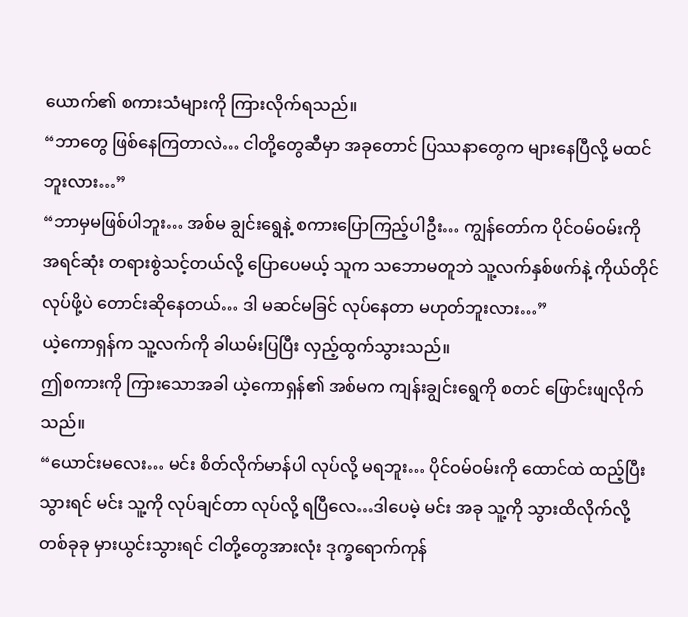ယောက်၏ စကားသံများကို ကြားလိုက်ရသည်။
“ဘာတွေ ဖြစ်နေကြတာလဲ… ငါတို့တွေဆီမှာ အခုတောင် ပြဿနာတွေက များနေပြီလို့ မထင်ဘူးလား…”
“ဘာမှမဖြစ်ပါဘူး… အစ်မ ချွင်းရွေနဲ့ စကားပြောကြည့်ပါဦး… ကျွန်တော်က ပိုင်ဝမ်ဝမ်းကို အရင်ဆုံး တရားစွဲသင့်တယ်လို့ ပြောပေမယ့် သူက သဘောမတူဘဲ သူ့လက်နှစ်ဖက်နဲ့ ကိုယ်တိုင် လုပ်ဖို့ပဲ တောင်းဆိုနေတယ်… ဒါ မဆင်မခြင် လုပ်နေတာ မဟုတ်ဘူးလား…”
ယဲ့ကောရှန်က သူ့လက်ကို ခါယမ်းပြပြီး လှည့်ထွက်သွားသည်။
ဤစကားကို ကြားသောအခါ ယဲ့ကောရှန်၏ အစ်မက ကျန်းချွင်းရွေကို စတင် ဖြောင်းဖျလိုက်သည်။
“ယောင်းမလေး… မင်း စိတ်လိုက်မာန်ပါ လုပ်လို့ မရဘူး… ပိုင်ဝမ်ဝမ်းကို ထောင်ထဲ ထည့်ပြီးသွားရင် မင်း သူ့ကို လုပ်ချင်တာ လုပ်လို့ ရပြီလေ…ဒါပေမဲ့ မင်း အခု သူ့ကို သွားထိလိုက်လို့ တစ်ခုခု မှားယွင်းသွားရင် ငါတို့တွေအားလုံး ဒုက္ခရောက်ကုန်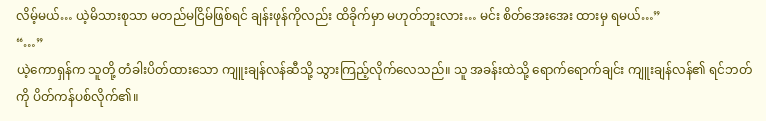လိမ့်မယ်… ယဲ့မိသားစုသာ မတည်မငြိမ်ဖြစ်ရင် ချန်းဖုန်ကိုလည်း ထိခိုက်မှာ မဟုတ်ဘူးလား… မင်း စိတ်အေးအေး ထားမှ ရမယ်…”
“…”
ယဲ့ကောရှန်က သူတို့ တံခါးပိတ်ထားသော ကျူးချန်လန်ဆီသို့ သွားကြည့်လိုက်လေသည်။ သူ အခန်းထဲသို့ ရောက်ရောက်ချင်း ကျူးချန်လန်၏ ရင်ဘတ်ကို ပိတ်ကန်ပစ်လိုက်၏။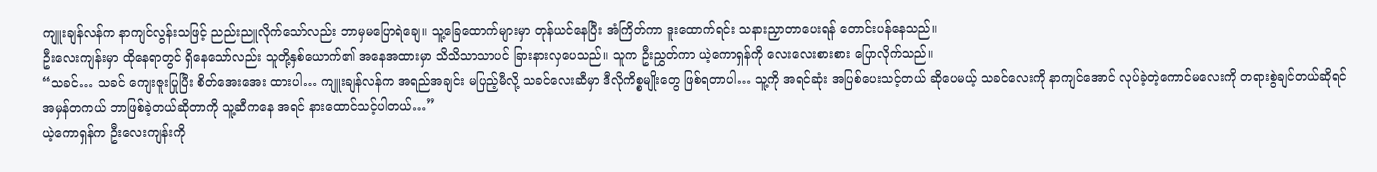ကျူးချန်လန်က နာကျင်လွန်းသဖြင့် ညည်းညူလိုက်သော်လည်း ဘာမှမပြောရဲချေ။ သူ့ခြေထောက်များမှာ တုန်ယင်နေပြီး အံကြိတ်ကာ ဒူးထောက်ရင်း သနားညှာတာပေးရန် တောင်းပန်နေသည်။
ဦးလေးကျန်းမှာ ထိုနေရာတွင် ရှိနေသော်လည်း သူတို့နှစ်ယောက်၏ အနေအထားမှာ သိသိသာသာပင် ခြားနားလှပေသည်။ သူက ဦးညွှတ်ကာ ယဲ့ကောရှန်ကို လေးလေးစားစား ပြောလိုက်သည်။
“သခင်… သခင် ကျေးဇူးပြုပြီး စိတ်အေးအေး ထားပါ… ကျူးချန်လန်က အရည်အချင်း မပြည့်မီလို့ သခင်လေးဆီမှာ ဒီလိုကိစ္စမျိုးတွေ ဖြစ်ရတာပါ… သူ့ကို အရင်ဆုံး အပြစ်ပေးသင့်တယ် ဆိုပေမယ့် သခင်လေးကို နာကျင်အောင် လုပ်ခဲ့တဲ့ကောင်မလေးကို တရားစွဲချင်တယ်ဆိုရင် အမှန်တကယ် ဘာဖြစ်ခဲ့တယ်ဆိုတာကို သူ့ဆီကနေ အရင် နားထောင်သင့်ပါတယ်…”
ယဲ့ကောရှန်က ဦးလေးကျန်းကို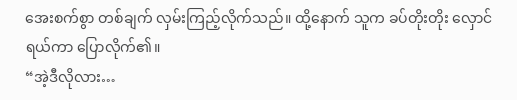အေးစက်စွာ တစ်ချက် လှမ်းကြည့်လိုက်သည်။ ထို့နောက် သူက ခပ်တိုးတိုး လှောင်ရယ်ကာ ပြောလိုက်၏။
“အဲ့ဒီလိုလား…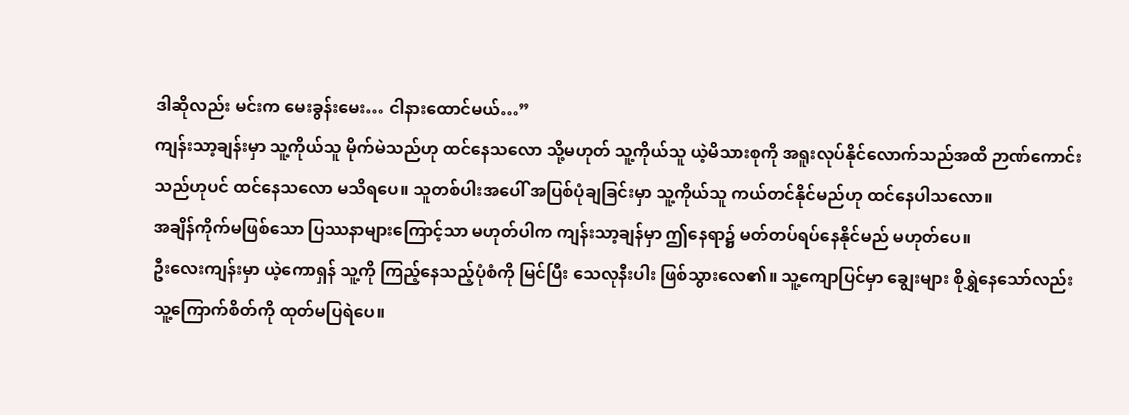ဒါဆိုလည်း မင်းက မေးခွန်းမေး… ငါနားထောင်မယ်…”
ကျန်းသာ့ချန်းမှာ သူ့ကိုယ်သူ မိုက်မဲသည်ဟု ထင်နေသလော သို့မဟုတ် သူ့ကိုယ်သူ ယဲ့မိသားစုကို အရူးလုပ်နိုင်လောက်သည်အထိ ဉာဏ်ကောင်းသည်ဟုပင် ထင်နေသလော မသိရပေ။ သူတစ်ပါးအပေါ် အပြစ်ပုံချခြင်းမှာ သူ့ကိုယ်သူ ကယ်တင်နိုင်မည်ဟု ထင်နေပါသလော။
အချိန်ကိုက်မဖြစ်သော ပြဿနာများကြောင့်သာ မဟုတ်ပါက ကျန်းသာ့ချန်မှာ ဤနေရာ၌ မတ်တပ်ရပ်နေနိုင်မည် မဟုတ်ပေ။
ဦးလေးကျန်းမှာ ယဲ့ကောရှန် သူ့ကို ကြည့်နေသည့်ပုံစံကို မြင်ပြီး သေလုနီးပါး ဖြစ်သွားလေ၏။ သူ့ကျောပြင်မှာ ချွေးများ စိုရွှဲနေသော်လည်း သူ့ကြောက်စိတ်ကို ထုတ်မပြရဲပေ။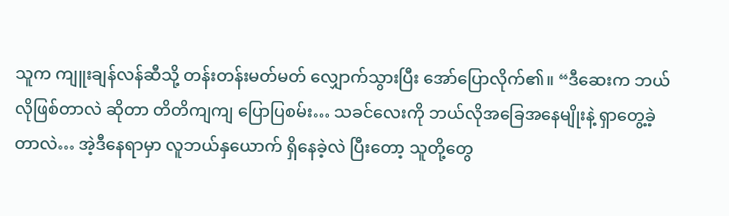သူက ကျူးချန်လန်ဆီသို့ တန်းတန်းမတ်မတ် လျှောက်သွားပြီး အော်ပြောလိုက်၏။ “ဒီဆေးက ဘယ်လိုဖြစ်တာလဲ ဆိုတာ တိတိကျကျ ပြောပြစမ်း… သခင်လေးကို ဘယ်လိုအခြေအနေမျိုးနဲ့ ရှာတွေ့ခဲ့တာလဲ… အဲ့ဒီနေရာမှာ လူဘယ်နှယောက် ရှိနေခဲ့လဲ ပြီးတော့ သူတို့တွေ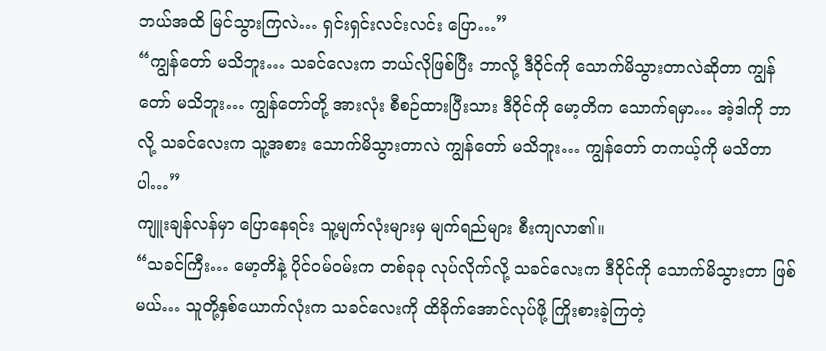ဘယ်အထိ မြင်သွားကြလဲ… ရှင်းရှင်းလင်းလင်း ပြော…”
“ကျွန်တော် မသိဘူး… သခင်လေးက ဘယ်လိုဖြစ်ပြီး ဘာလို့ ဒီဝိုင်ကို သောက်မိသွားတာလဲဆိုတာ ကျွန်တော် မသိဘူး… ကျွန်တော်တို့ အားလုံး စီစဉ်ထားပြီးသား ဒီဝိုင်ကို မော့တိက သောက်ရမှာ… အဲ့ဒါကို ဘာလို့ သခင်လေးက သူ့အစား သောက်မိသွားတာလဲ ကျွန်တော် မသိဘူး… ကျွန်တော် တကယ့်ကို မသိတာပါ…”
ကျူးချန်လန်မှာ ပြောနေရင်း သူ့မျက်လုံးများမှ မျက်ရည်များ စီးကျလာ၏။
“သခင်ကြီး… မော့တိနဲ့ ပိုင်ဝမ်ဝမ်းက တစ်ခုခု လုပ်လိုက်လို့ သခင်လေးက ဒီဝိုင်ကို သောက်မိသွားတာ ဖြစ်မယ်… သူတို့နှစ်ယောက်လုံးက သခင်လေးကို ထိခိုက်အောင်လုပ်ဖို့ ကြိုးစားခဲ့ကြတဲ့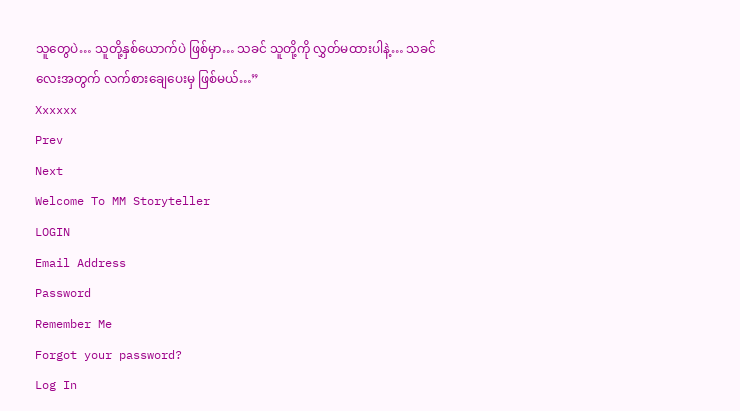သူတွေပဲ… သူတို့နှစ်ယောက်ပဲ ဖြစ်မှာ… သခင် သူတို့ကို လွှတ်မထားပါနဲ့… သခင်လေးအတွက် လက်စားချေပေးမှ ဖြစ်မယ်…”
Xxxxxx
Prev
Next
Welcome To MM Storyteller
LOGIN
Email Address
Password
Remember Me
Forgot your password?
Log In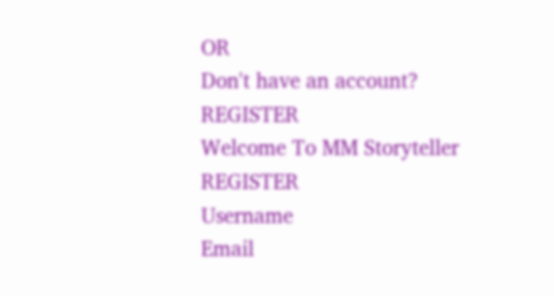OR
Don't have an account?
REGISTER
Welcome To MM Storyteller
REGISTER
Username
Email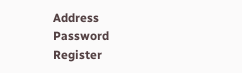Address
Password
Register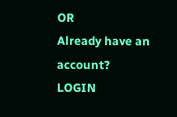OR
Already have an account?
LOGIN